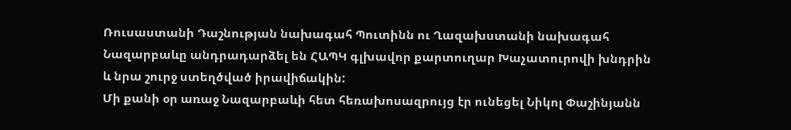Ռուսաստանի Դաշնության նախագահ Պուտինն ու Ղազախստանի նախագահ Նազարբաևը անդրադարձել են ՀԱՊԿ գլխավոր քարտուղար Խաչատուրովի խնդրին և նրա շուրջ ստեղծված իրավիճակին:
Մի քանի օր առաջ Նազարբաևի հետ հեռախոսազրույց էր ունեցել Նիկոլ Փաշինյանն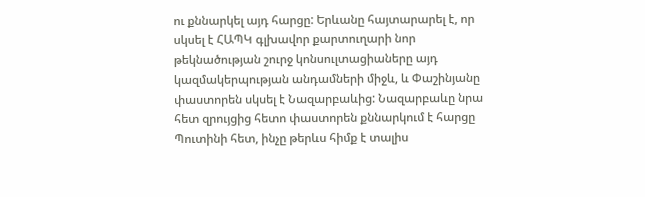ու քննարկել այդ հարցը: Երևանը հայտարարել է, որ սկսել է ՀԱՊԿ գլխավոր քարտուղարի նոր թեկնածության շուրջ կոնսուլտացիաները այդ կազմակերպության անդամների միջև, և Փաշինյանը փաստորեն սկսել է Նազարբաևից: Նազարբաևը նրա հետ զրույցից հետո փաստորեն քննարկում է հարցը Պուտինի հետ, ինչը թերևս հիմք է տալիս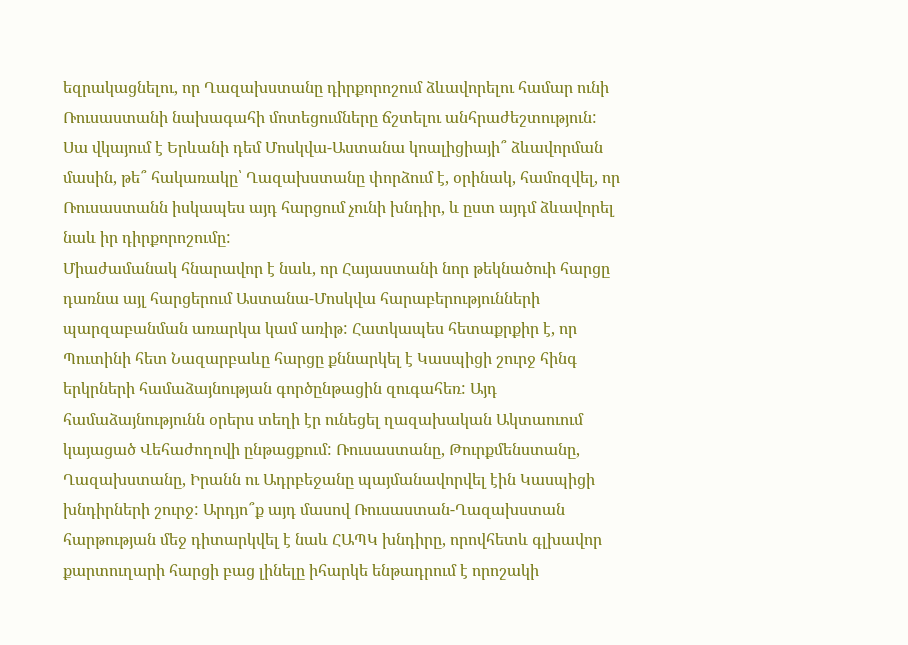եզրակացնելու, որ Ղազախստանը դիրքորոշում ձևավորելու համար ունի Ռուսաստանի նախագահի մոտեցումները ճշտելու անհրաժեշտություն: Սա վկայում է Երևանի դեմ Մոսկվա-Աստանա կոալիցիայի՞ ձևավորման մասին, թե՞ հակառակը՝ Ղազախստանը փորձում է, օրինակ, համոզվել, որ Ռուսաստանն իսկապես այդ հարցում չունի խնդիր, և ըստ այդմ ձևավորել նաև իր դիրքորոշումը:
Միաժամանակ հնարավոր է նաև, որ Հայաստանի նոր թեկնածուի հարցը դառնա այլ հարցերում Աստանա-Մոսկվա հարաբերությունների պարզաբանման առարկա կամ առիթ: Հատկապես հետաքրքիր է, որ Պուտինի հետ Նազարբաևը հարցը քննարկել է Կասպիցի շուրջ հինգ երկրների համաձայնության գործընթացին զուգահեռ: Այդ համաձայնությունն օրերս տեղի էր ունեցել ղազախական Ակտաուում կայացած Վեհաժողովի ընթացքում: Ռուսաստանը, Թուրքմենստանը, Ղազախստանը, Իրանն ու Ադրբեջանը պայմանավորվել էին Կասպիցի խնդիրների շուրջ: Արդյո՞ք այդ մասով Ռուսաստան-Ղազախստան հարթության մեջ դիտարկվել է նաև ՀԱՊԿ խնդիրը, որովհետև գլխավոր քարտուղարի հարցի բաց լինելը իհարկե ենթադրում է որոշակի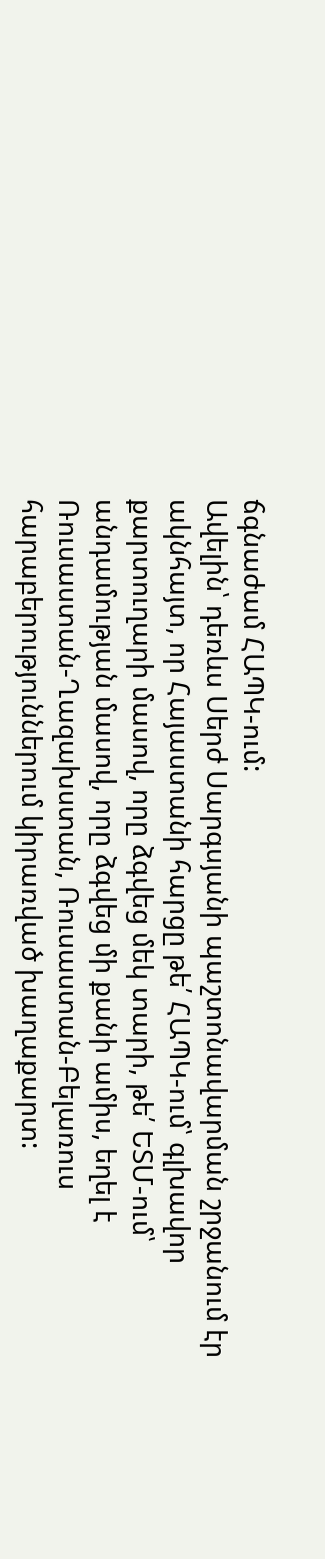ճգնաժամ ՀԱՊԿ-ում:
Ավելին՝ դեռևս Սերժ Սարգսյանի պաշտոնավարման շրջանում էր ակնհայտ, որ Հայաստանի հարցը թե՛ ՀԱՊԿ-ում՝ գլխավոր քարտուղարի մասով, որը ձգվեց մեկ տարի, թե՛ ԵՏՄ-ում՝ անդամության մասով, որը ձգվեց մի քանի ամիս, եղել է Ռուսաստան-Ղազախստան, Ռուսաստան-Բելառուս հարաբերություններում կիրառված խաղաքարտ: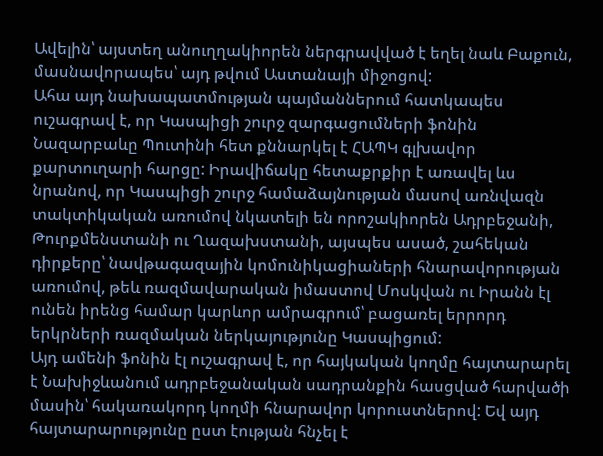Ավելին՝ այստեղ անուղղակիորեն ներգրավված է եղել նաև Բաքուն, մասնավորապես՝ այդ թվում Աստանայի միջոցով:
Ահա այդ նախապատմության պայմաններում հատկապես ուշագրավ է, որ Կասպիցի շուրջ զարգացումների ֆոնին Նազարբաևը Պուտինի հետ քննարկել է ՀԱՊԿ գլխավոր քարտուղարի հարցը: Իրավիճակը հետաքրքիր է առավել ևս նրանով, որ Կասպիցի շուրջ համաձայնության մասով առնվազն տակտիկական առումով նկատելի են որոշակիորեն Ադրբեջանի, Թուրքմենստանի ու Ղազախստանի, այսպես ասած, շահեկան դիրքերը՝ նավթագազային կոմունիկացիաների հնարավորության առումով, թեև ռազմավարական իմաստով Մոսկվան ու Իրանն էլ ունեն իրենց համար կարևոր ամրագրում՝ բացառել երրորդ երկրների ռազմական ներկայությունը Կասպիցում:
Այդ ամենի ֆոնին էլ ուշագրավ է, որ հայկական կողմը հայտարարել է Նախիջևանում ադրբեջանական սադրանքին հասցված հարվածի մասին՝ հակառակորդ կողմի հնարավոր կորուստներով: Եվ այդ հայտարարությունը ըստ էության հնչել է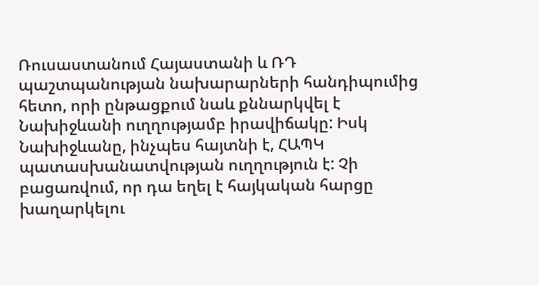Ռուսաստանում Հայաստանի և ՌԴ պաշտպանության նախարարների հանդիպումից հետո, որի ընթացքում նաև քննարկվել է Նախիջևանի ուղղությամբ իրավիճակը: Իսկ Նախիջևանը, ինչպես հայտնի է, ՀԱՊԿ պատասխանատվության ուղղություն է: Չի բացառվում, որ դա եղել է հայկական հարցը խաղարկելու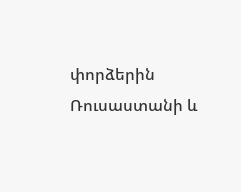փորձերին Ռուսաստանի և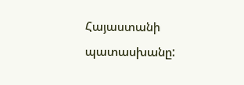Հայաստանի պատասխանը: